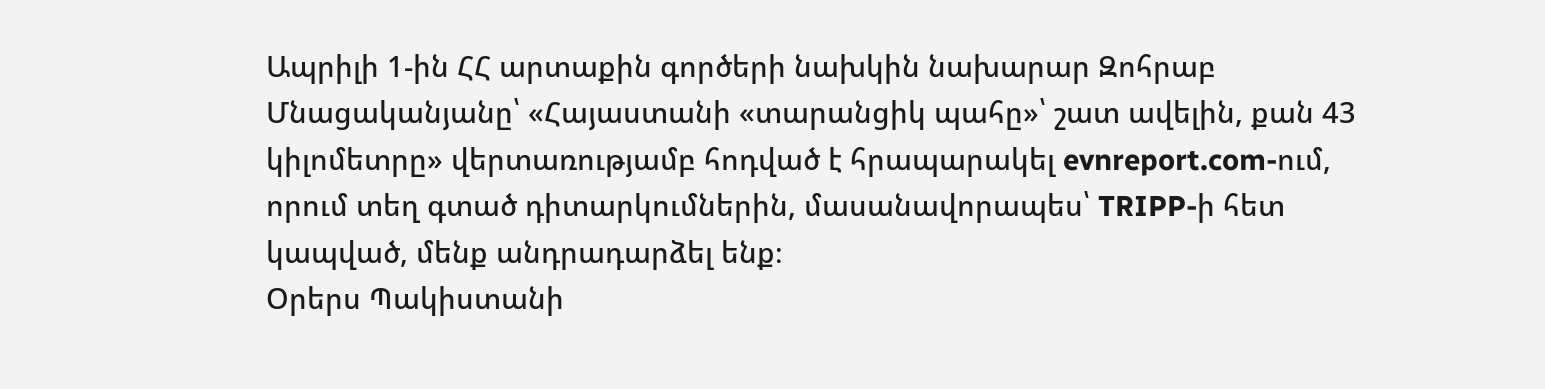Ապրիլի 1-ին ՀՀ արտաքին գործերի նախկին նախարար Զոհրաբ Մնացականյանը՝ «Հայաստանի «տարանցիկ պահը»՝ շատ ավելին, քան 43 կիլոմետրը» վերտառությամբ հոդված է հրապարակել evnreport.com-ում, որում տեղ գտած դիտարկումներին, մասանավորապես՝ TRIPP-ի հետ կապված, մենք անդրադարձել ենք։
Օրերս Պակիստանի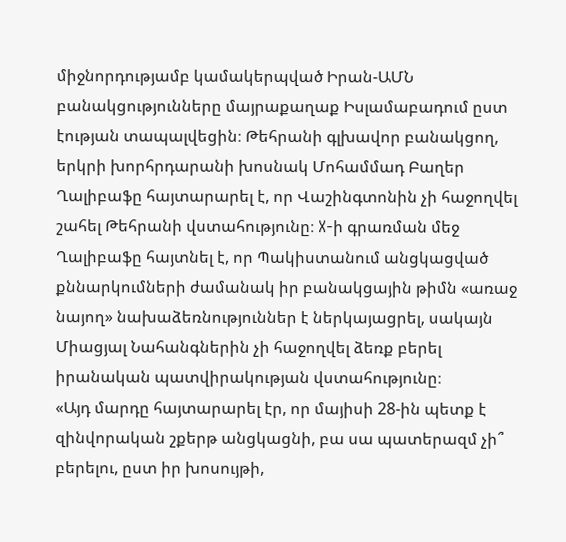միջնորդությամբ կամակերպված Իրան-ԱՄՆ բանակցությունները մայրաքաղաք Իսլամաբադում ըստ էության տապալվեցին։ Թեհրանի գլխավոր բանակցող, երկրի խորհրդարանի խոսնակ Մոհամմադ Բաղեր Ղալիբաֆը հայտարարել է, որ Վաշինգտոնին չի հաջողվել շահել Թեհրանի վստահությունը։ X-ի գրառման մեջ Ղալիբաֆը հայտնել է, որ Պակիստանում անցկացված քննարկումների ժամանակ իր բանակցային թիմն «առաջ նայող» նախաձեռնություններ է ներկայացրել, սակայն Միացյալ Նահանգներին չի հաջողվել ձեռք բերել իրանական պատվիրակության վստահությունը։
«Այդ մարդը հայտարարել էր, որ մայիսի 28-ին պետք է զինվորական շքերթ անցկացնի, բա սա պատերազմ չի՞ բերելու, ըստ իր խոսույթի,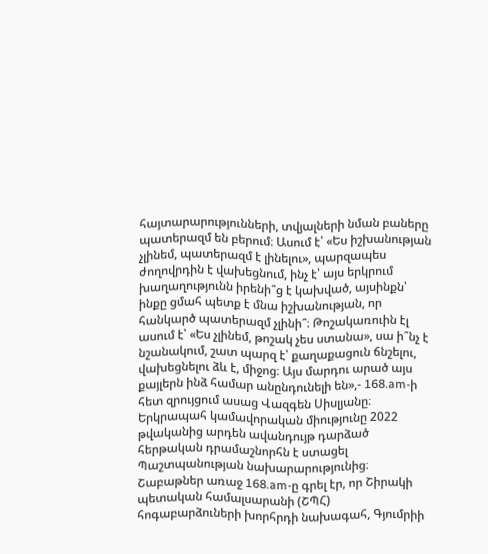հայտարարությունների, տվյալների նման բաները պատերազմ են բերում։ Ասում է՝ «Ես իշխանության չլինեմ, պատերազմ է լինելու», պարզապես ժողովրդին է վախեցնում, ինչ է՝ այս երկրում խաղաղությունն իրենի՞ց է կախված, այսինքն՝ ինքը ցմահ պետք է մնա իշխանության, որ հանկարծ պատերազմ չլինի՞։ Թոշակառուին էլ ասում է՝ «Ես չլինեմ, թոշակ չես ստանա», սա ի՞նչ է նշանակում, շատ պարզ է՝ քաղաքացուն ճնշելու, վախեցնելու ձև է, միջոց։ Այս մարդու արած այս քայլերն ինձ համար անընդունելի են»,- 168.am-ի հետ զրույցում ասաց Վազգեն Սիսլյանը։
Երկրապահ կամավորական միությունը 2022 թվականից արդեն ավանդույթ դարձած հերթական դրամաշնորհն է ստացել Պաշտպանության նախարարությունից։
Շաբաթներ առաջ 168.am-ը գրել էր, որ Շիրակի պետական համալսարանի (ՇՊՀ) հոգաբարձուների խորհրդի նախագահ, Գյումրիի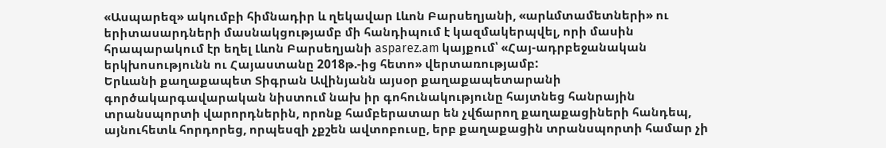«Ասպարեզ» ակումբի հիմնադիր և ղեկավար Լևոն Բարսեղյանի, «արևմտամետների» ու երիտասարդների մասնակցությամբ մի հանդիպում է կազմակերպվել, որի մասին հրապարակում էր եղել Լևոն Բարսեղյանի asparez.am կայքում՝ «Հայ-ադրբեջանական երկխոսությունն ու Հայաստանը 2018թ.-ից հետո» վերտառությամբ:
Երևանի քաղաքապետ Տիգրան Ավինյանն այսօր քաղաքապետարանի գործակարգավարական նիստում նախ իր գոհունակությունը հայտնեց հանրային տրանսպորտի վարորդներին, որոնք համբերատար են չվճարող քաղաքացիների հանդեպ, այնուհետև հորդորեց, որպեսզի չքշեն ավտոբուսը, երբ քաղաքացին տրանսպորտի համար չի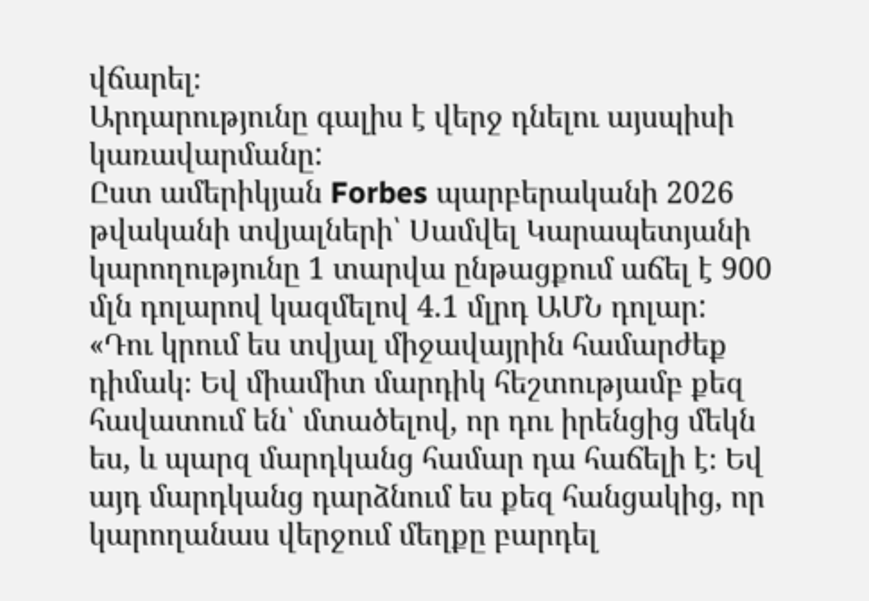վճարել։
Արդարությունը գալիս է վերջ դնելու այսպիսի կառավարմանը:
Ըստ ամերիկյան Forbes պարբերականի 2026 թվականի տվյալների՝ Սամվել Կարապետյանի կարողությունը 1 տարվա ընթացքում աճել է 900 մլն դոլարով կազմելով 4.1 մլրդ ԱՄՆ դոլար:
«Դու կրում ես տվյալ միջավայրին համարժեք դիմակ։ Եվ միամիտ մարդիկ հեշտությամբ քեզ հավատում են՝ մտածելով, որ դու իրենցից մեկն ես, և պարզ մարդկանց համար դա հաճելի է։ Եվ այդ մարդկանց դարձնում ես քեզ հանցակից, որ կարողանաս վերջում մեղքը բարդել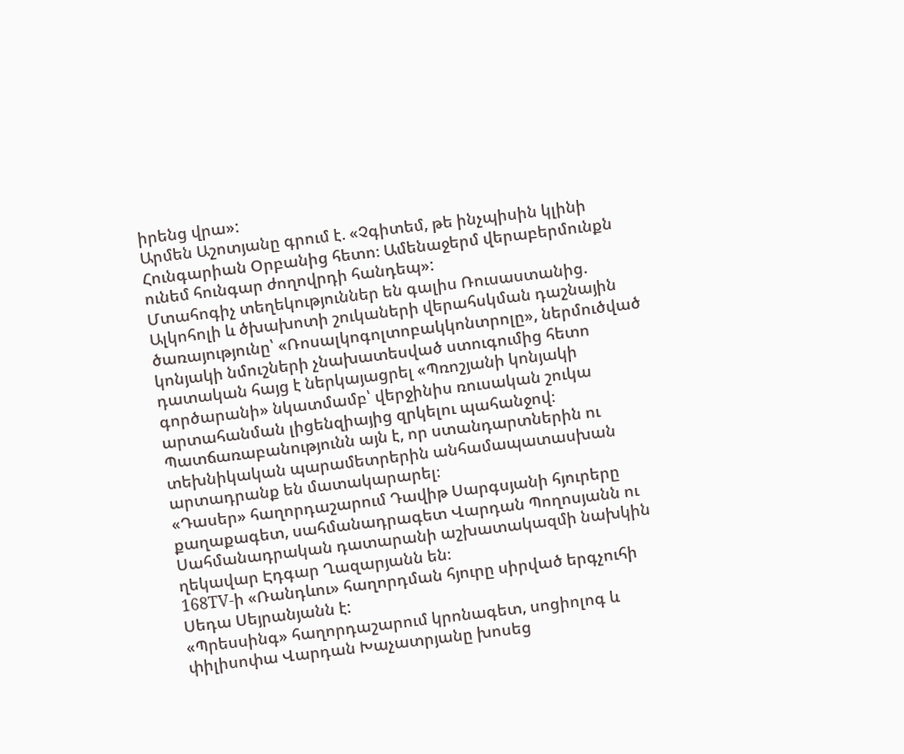իրենց վրա»:
Արմեն Աշոտյանը գրում է. «Չգիտեմ, թե ինչպիսին կլինի Հունգարիան Օրբանից հետո։ Ամենաջերմ վերաբերմունքն ունեմ հունգար ժողովրդի հանդեպ»:
Մտահոգիչ տեղեկություններ են գալիս Ռուսաստանից. Ալկոհոլի և ծխախոտի շուկաների վերահսկման դաշնային ծառայությունը՝ «Ռոսալկոգոլտոբակկոնտրոլը», ներմուծված կոնյակի նմուշների չնախատեսված ստուգումից հետո դատական հայց է ներկայացրել «Պռոշյանի կոնյակի գործարանի» նկատմամբ՝ վերջինիս ռուսական շուկա արտահանման լիցենզիայից զրկելու պահանջով։ Պատճառաբանությունն այն է, որ ստանդարտներին ու տեխնիկական պարամետրերին անհամապատասխան արտադրանք են մատակարարել։
«Դասեր» հաղորդաշարում Դավիթ Սարգսյանի հյուրերը քաղաքագետ, սահմանադրագետ Վարդան Պողոսյանն ու Սահմանադրական դատարանի աշխատակազմի նախկին ղեկավար Էդգար Ղազարյանն են։
168TV-ի «Ռանդևու» հաղորդման հյուրը սիրված երգչուհի Սեդա Սեյրանյանն է:
«Պրեսսինգ» հաղորդաշարում կրոնագետ, սոցիոլոգ և փիլիսոփա Վարդան Խաչատրյանը խոսեց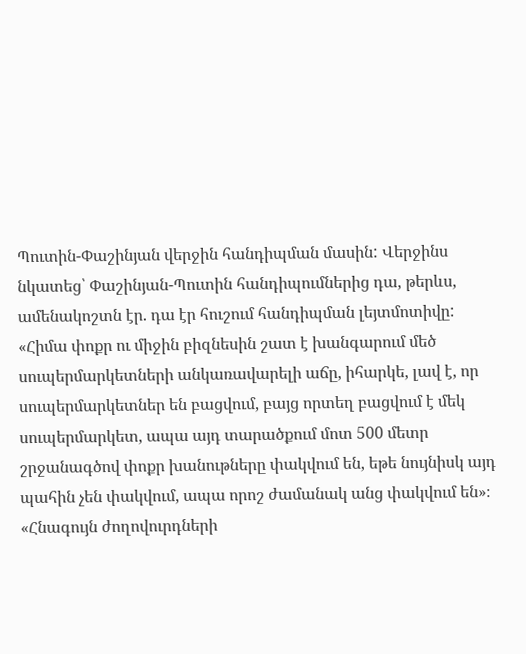Պուտին-Փաշինյան վերջին հանդիպման մասին: Վերջինս նկատեց՝ Փաշինյան-Պուտին հանդիպումներից դա, թերևս, ամենակոշտն էր. դա էր հուշում հանդիպման լեյտմոտիվը:
«Հիմա փոքր ու միջին բիզնեսին շատ է խանգարում մեծ սուպերմարկետների անկառավարելի աճը, իհարկե, լավ է, որ սուպերմարկետներ են բացվում, բայց որտեղ բացվում է մեկ սուպերմարկետ, ապա այդ տարածքում մոտ 500 մետր շրջանագծով փոքր խանութները փակվում են, եթե նույնիսկ այդ պահին չեն փակվում, ապա որոշ ժամանակ անց փակվում են»։
«Հնագույն ժողովուրդների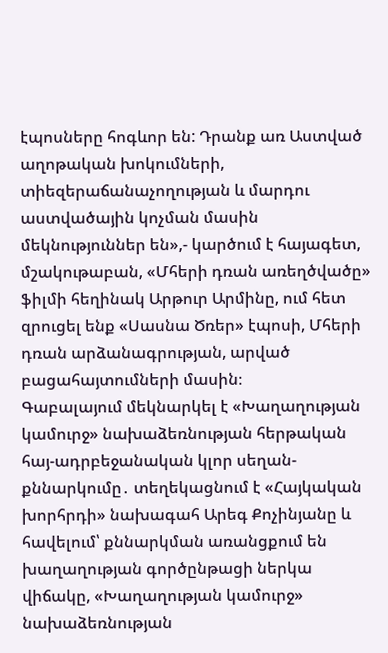էպոսները հոգևոր են: Դրանք առ Աստված աղոթական խոկումների, տիեզերաճանաչողության և մարդու աստվածային կոչման մասին մեկնություններ են»,- կարծում է հայագետ, մշակութաբան, «Մհերի դռան առեղծվածը» ֆիլմի հեղինակ Արթուր Արմինը, ում հետ զրուցել ենք «Սասնա Ծռեր» էպոսի, Մհերի դռան արձանագրության, արված բացահայտումների մասին։
Գաբալայում մեկնարկել է «Խաղաղության կամուրջ» նախաձեռնության հերթական հայ-ադրբեջանական կլոր սեղան-քննարկումը․ տեղեկացնում է «Հայկական խորհրդի» նախագահ Արեգ Քոչինյանը և հավելում՝ քննարկման առանցքում են խաղաղության գործընթացի ներկա վիճակը, «Խաղաղության կամուրջ» նախաձեռնության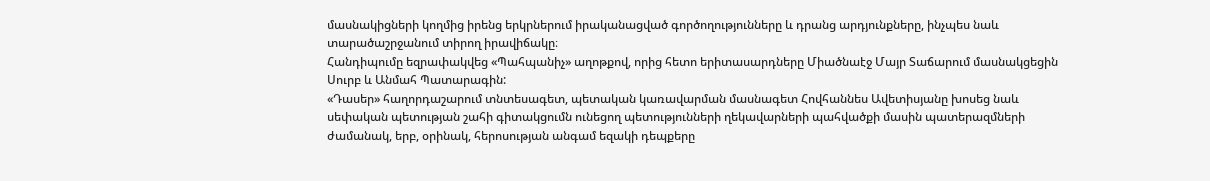մասնակիցների կողմից իրենց երկրներում իրականացված գործողությունները և դրանց արդյունքները, ինչպես նաև տարածաշրջանում տիրող իրավիճակը։
Հանդիպումը եզրափակվեց «Պահպանիչ» աղոթքով, որից հետո երիտասարդները Միածնաէջ Մայր Տաճարում մասնակցեցին Սուրբ և Անմահ Պատարագին:
«Դասեր» հաղորդաշարում տնտեսագետ, պետական կառավարման մասնագետ Հովհաննես Ավետիսյանը խոսեց նաև սեփական պետության շահի գիտակցումն ունեցող պետությունների ղեկավարների պահվածքի մասին պատերազմների ժամանակ, երբ, օրինակ, հերոսության անգամ եզակի դեպքերը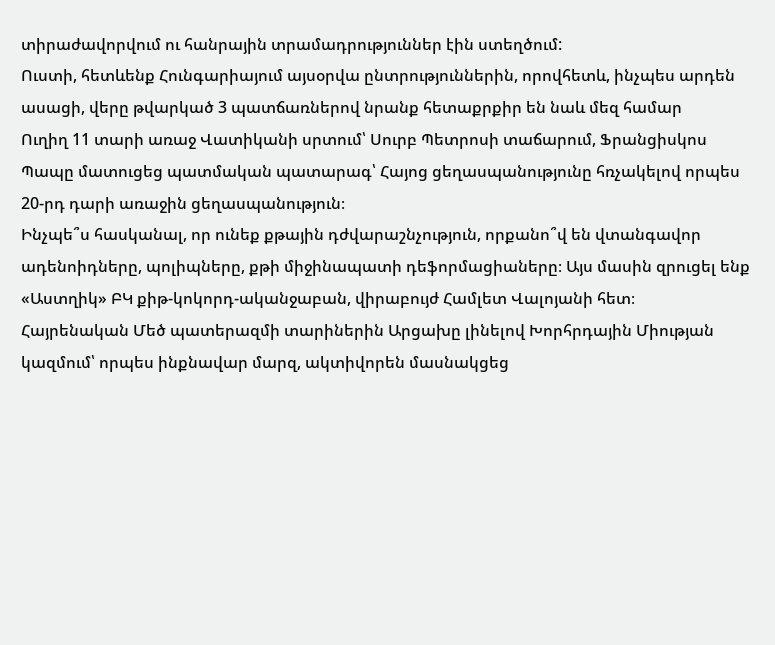տիրաժավորվում ու հանրային տրամադրություններ էին ստեղծում:
Ուստի, հետևենք Հունգարիայում այսօրվա ընտրություններին, որովհետև, ինչպես արդեն ասացի, վերը թվարկած 3 պատճառներով նրանք հետաքրքիր են նաև մեզ համար
Ուղիղ 11 տարի առաջ Վատիկանի սրտում՝ Սուրբ Պետրոսի տաճարում, Ֆրանցիսկոս Պապը մատուցեց պատմական պատարագ՝ Հայոց ցեղասպանությունը հռչակելով որպես 20-րդ դարի առաջին ցեղասպանություն։
Ինչպե՞ս հասկանալ, որ ունեք քթային դժվարաշնչություն, որքանո՞վ են վտանգավոր ադենոիդները, պոլիպները, քթի միջինապատի դեֆորմացիաները։ Այս մասին զրուցել ենք «Աստղիկ» ԲԿ քիթ-կոկորդ-ականջաբան, վիրաբույժ Համլետ Վալոյանի հետ։
Հայրենական Մեծ պատերազմի տարիներին Արցախը լինելով Խորհրդային Միության կազմում՝ որպես ինքնավար մարզ, ակտիվորեն մասնակցեց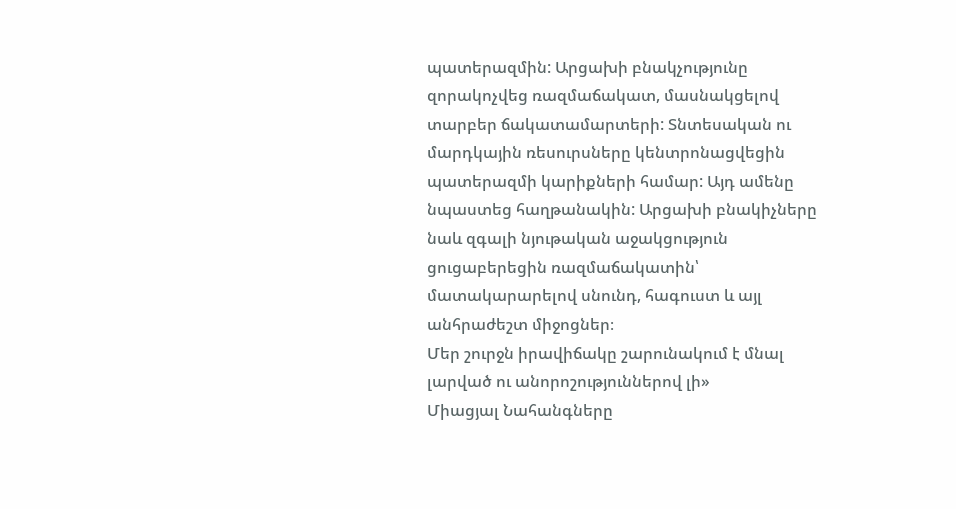պատերազմին: Արցախի բնակչությունը զորակոչվեց ռազմաճակատ, մասնակցելով տարբեր ճակատամարտերի: Տնտեսական ու մարդկային ռեսուրսները կենտրոնացվեցին պատերազմի կարիքների համար: Այդ ամենը նպաստեց հաղթանակին: Արցախի բնակիչները նաև զգալի նյութական աջակցություն ցուցաբերեցին ռազմաճակատին՝ մատակարարելով սնունդ, հագուստ և այլ անհրաժեշտ միջոցներ։
Մեր շուրջն իրավիճակը շարունակում է մնալ լարված ու անորոշություններով լի»
Միացյալ Նահանգները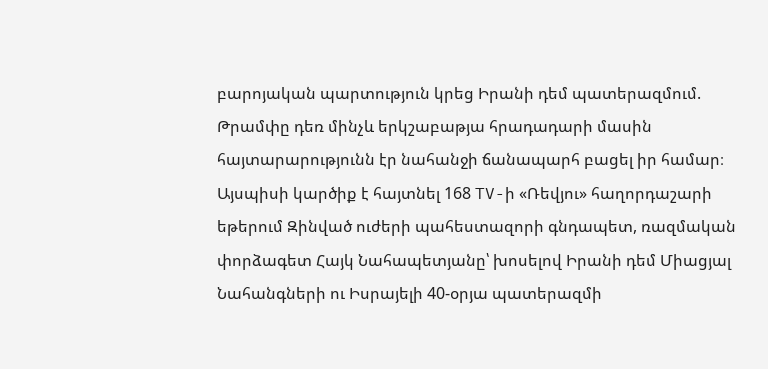բարոյական պարտություն կրեց Իրանի դեմ պատերազմում. Թրամփը դեռ մինչև երկշաբաթյա հրադադարի մասին հայտարարությունն էր նահանջի ճանապարհ բացել իր համար։ Այսպիսի կարծիք է հայտնել 168 TV-ի «Ռեվյու» հաղորդաշարի եթերում Զինված ուժերի պահեստազորի գնդապետ, ռազմական փորձագետ Հայկ Նահապետյանը՝ խոսելով Իրանի դեմ Միացյալ Նահանգների ու Իսրայելի 40-օրյա պատերազմի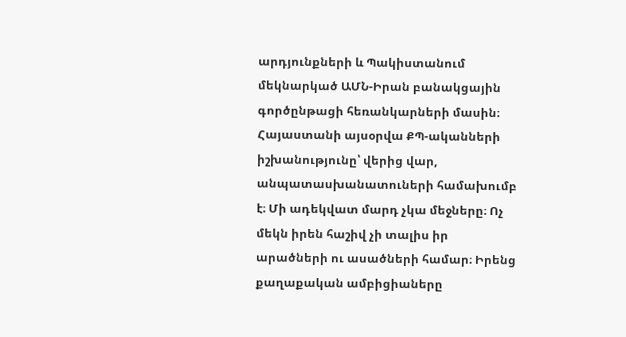արդյունքների և Պակիստանում մեկնարկած ԱՄՆ-Իրան բանակցային գործընթացի հեռանկարների մասին։
Հայաստանի այսօրվա ՔՊ-ականների իշխանությունը՝ վերից վար, անպատասխանատուների համախումբ է։ Մի ադեկվատ մարդ չկա մեջները։ Ոչ մեկն իրեն հաշիվ չի տալիս իր արածների ու ասածների համար։ Իրենց քաղաքական ամբիցիաները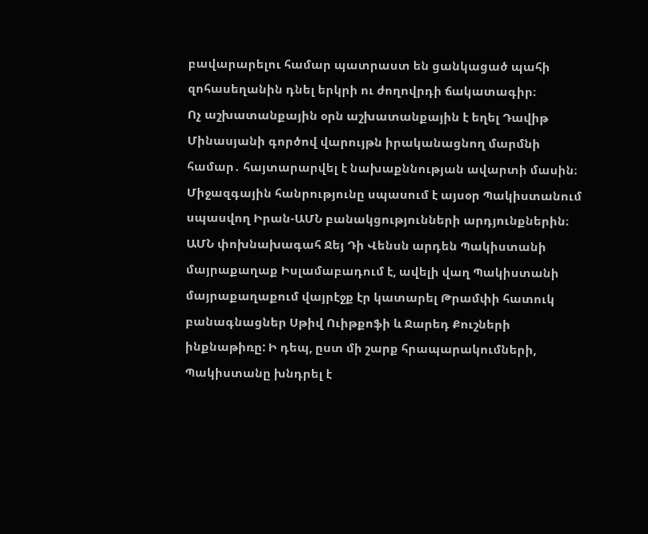բավարարելու համար պատրաստ են ցանկացած պահի զոհասեղանին դնել երկրի ու ժողովրդի ճակատագիր։
Ոչ աշխատանքային օրն աշխատանքային է եղել Դավիթ Մինասյանի գործով վարույթն իրականացնող մարմնի համար․ հայտարարվել է նախաքննության ավարտի մասին։
Միջազգային հանրությունը սպասում է այսօր Պակիստանում սպասվող Իրան-ԱՄՆ բանակցությունների արդյունքներին։ ԱՄՆ փոխնախագահ Ջեյ Դի Վենսն արդեն Պակիստանի մայրաքաղաք Իսլամաբադում է, ավելի վաղ Պակիստանի մայրաքաղաքում վայրէջք էր կատարել Թրամփի հատուկ բանագնացներ Սթիվ Ուիթքոֆի և Ջարեդ Քուշների ինքնաթիռը: Ի դեպ, ըստ մի շարք հրապարակումների, Պակիստանը խնդրել է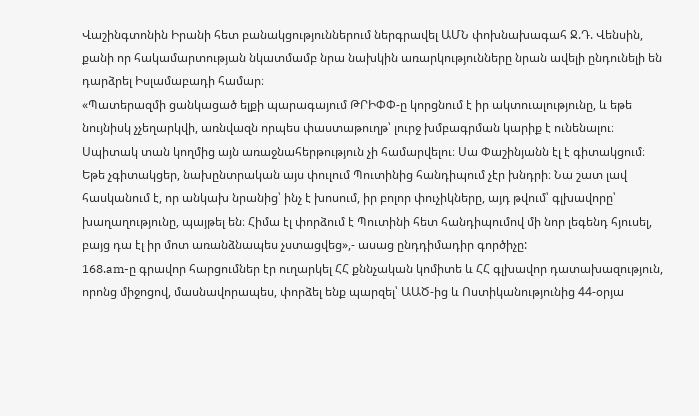Վաշինգտոնին Իրանի հետ բանակցություններում ներգրավել ԱՄՆ փոխնախագահ Ջ.Դ. Վենսին, քանի որ հակամարտության նկատմամբ նրա նախկին առարկությունները նրան ավելի ընդունելի են դարձրել Իսլամաբադի համար։
«Պատերազմի ցանկացած ելքի պարագայում ԹՐԻՓՓ-ը կորցնում է իր ակտուալությունը, և եթե նույնիսկ չչեղարկվի, առնվազն որպես փաստաթուղթ՝ լուրջ խմբագրման կարիք է ունենալու։ Սպիտակ տան կողմից այն առաջնահերթություն չի համարվելու։ Սա Փաշինյանն էլ է գիտակցում։ Եթե չգիտակցեր, նախընտրական այս փուլում Պուտինից հանդիպում չէր խնդրի։ Նա շատ լավ հասկանում է, որ անկախ նրանից՝ ինչ է խոսում, իր բոլոր փուչիկները, այդ թվում՝ գլխավորը՝ խաղաղությունը, պայթել են։ Հիմա էլ փորձում է Պուտինի հետ հանդիպումով մի նոր լեգենդ հյուսել, բայց դա էլ իր մոտ առանձնապես չստացվեց»,- ասաց ընդդիմադիր գործիչը:
168.am-ը գրավոր հարցումներ էր ուղարկել ՀՀ քննչական կոմիտե և ՀՀ գլխավոր դատախազություն, որոնց միջոցով, մասնավորապես, փորձել ենք պարզել՝ ԱԱԾ-ից և Ոստիկանությունից 44-օրյա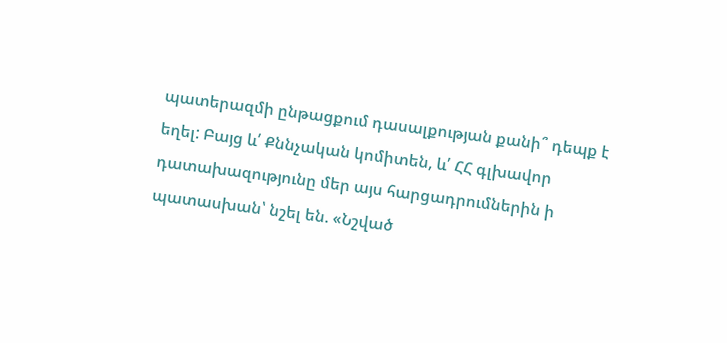պատերազմի ընթացքում դասալքության քանի՞ դեպք է եղել: Բայց և՛ Քննչական կոմիտեն, և՛ ՀՀ գլխավոր դատախազությունը մեր այս հարցադրումներին ի պատասխան՝ նշել են. «Նշված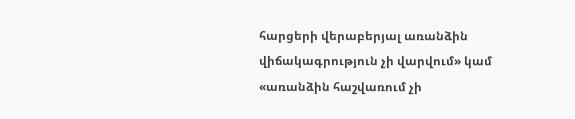հարցերի վերաբերյալ առանձին վիճակագրություն չի վարվում» կամ «առանձին հաշվառում չի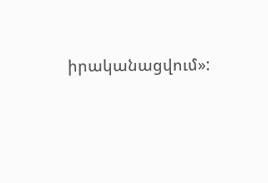իրականացվում»: